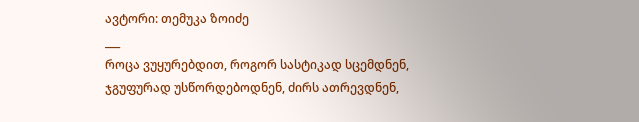ავტორი: თემუკა ზოიძე
___
როცა ვუყურებდით, როგორ სასტიკად სცემდნენ, ჯგუფურად უსწორდებოდნენ, ძირს ათრევდნენ,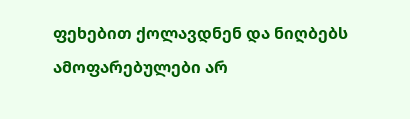ფეხებით ქოლავდნენ და ნიღბებს ამოფარებულები არ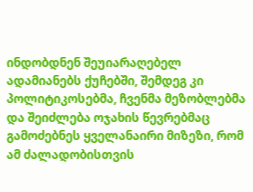ინდობდნენ შეუიარაღებელ ადამიანებს ქუჩებში, შემდეგ კი პოლიტიკოსებმა, ჩვენმა მეზობლებმა და შეიძლება ოჯახის წევრებმაც გამოძებნეს ყველანაირი მიზეზი, რომ ამ ძალადობისთვის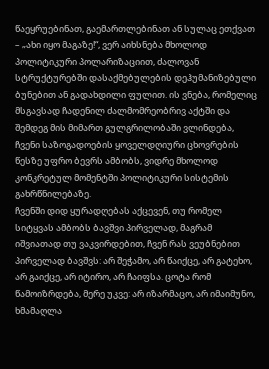წაეყრუებინათ, გაემართლებინათ ან სულაც ეთქვათ – „ახი იყო მაგაზე!“, ვერ აიხსნება მხოლოდ პოლიტიკური პოლარიზაციით, ძალოვან სტრუქტურებში დასაქმებულების დეჰუმანიზებული ბუნებით ან გადახდილი ფულით. ის ვნება, რომელიც მსგავსად ჩადენილ ძალმომრეობრივ აქტში და შემდეგ მის მიმართ გულგრილობაში ვლინდება, ჩვენი საზოგადოების ყოველდღიური ცხოვრების წესზე უფრო ბევრს ამბობს, ვიდრე მხოლოდ კონკრეტულ მომენტში პოლიტიკური სისტემის გახრწნილებაზე.
ჩვენში დიდ ყურადღებას აქცევენ, თუ რომელ სიტყვას ამბობს ბავშვი პირველად, მაგრამ იშვიათად თუ ვაკვირდებით, ჩვენ რას ვეუბნებით პირველად ბავშვს: არ შეჭამო, არ წაიქცე, არ გატეხო, არ გაიქცე, არ იტირო, არ ჩაიფსა. ცოტა რომ წამოიზრდება, მერე უკვე: არ იზარმაცო, არ იმაიმუნო, ხმამაღლა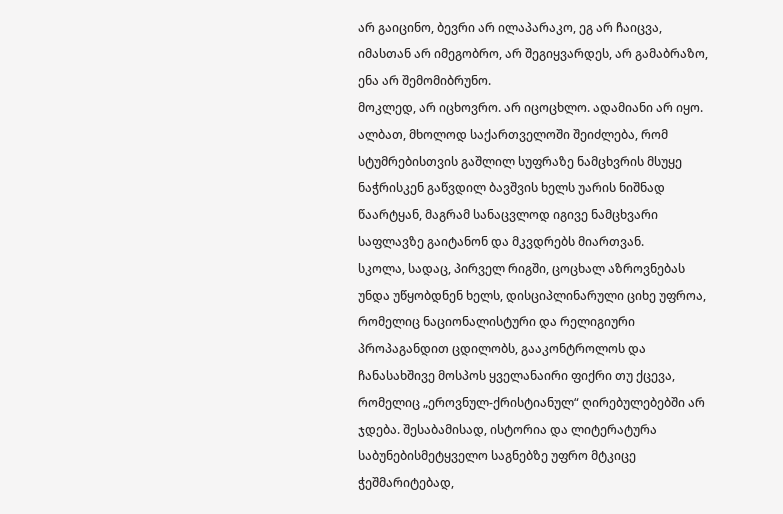არ გაიცინო, ბევრი არ ილაპარაკო, ეგ არ ჩაიცვა, იმასთან არ იმეგობრო, არ შეგიყვარდეს, არ გამაბრაზო, ენა არ შემომიბრუნო.
მოკლედ, არ იცხოვრო. არ იცოცხლო. ადამიანი არ იყო.
ალბათ, მხოლოდ საქართველოში შეიძლება, რომ სტუმრებისთვის გაშლილ სუფრაზე ნამცხვრის მსუყე ნაჭრისკენ გაწვდილ ბავშვის ხელს უარის ნიშნად წაარტყან, მაგრამ სანაცვლოდ იგივე ნამცხვარი საფლავზე გაიტანონ და მკვდრებს მიართვან.
სკოლა, სადაც, პირველ რიგში, ცოცხალ აზროვნებას უნდა უწყობდნენ ხელს, დისციპლინარული ციხე უფროა, რომელიც ნაციონალისტური და რელიგიური პროპაგანდით ცდილობს, გააკონტროლოს და ჩანასახშივე მოსპოს ყველანაირი ფიქრი თუ ქცევა, რომელიც „ეროვნულ-ქრისტიანულ“ ღირებულებებში არ ჯდება. შესაბამისად, ისტორია და ლიტერატურა საბუნებისმეტყველო საგნებზე უფრო მტკიცე ჭეშმარიტებად,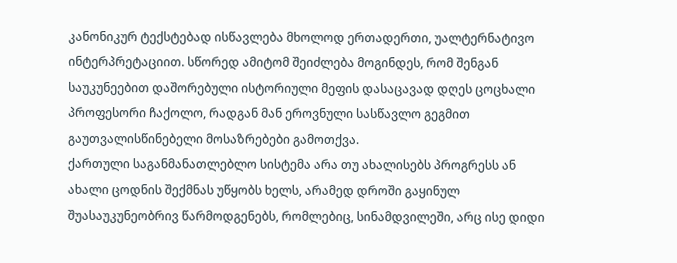კანონიკურ ტექსტებად ისწავლება მხოლოდ ერთადერთი, უალტერნატივო ინტერპრეტაციით. სწორედ ამიტომ შეიძლება მოგინდეს, რომ შენგან საუკუნეებით დაშორებული ისტორიული მეფის დასაცავად დღეს ცოცხალი პროფესორი ჩაქოლო, რადგან მან ეროვნული სასწავლო გეგმით გაუთვალისწინებელი მოსაზრებები გამოთქვა.
ქართული საგანმანათლებლო სისტემა არა თუ ახალისებს პროგრესს ან ახალი ცოდნის შექმნას უწყობს ხელს, არამედ დროში გაყინულ შუასაუკუნეობრივ წარმოდგენებს, რომლებიც, სინამდვილეში, არც ისე დიდი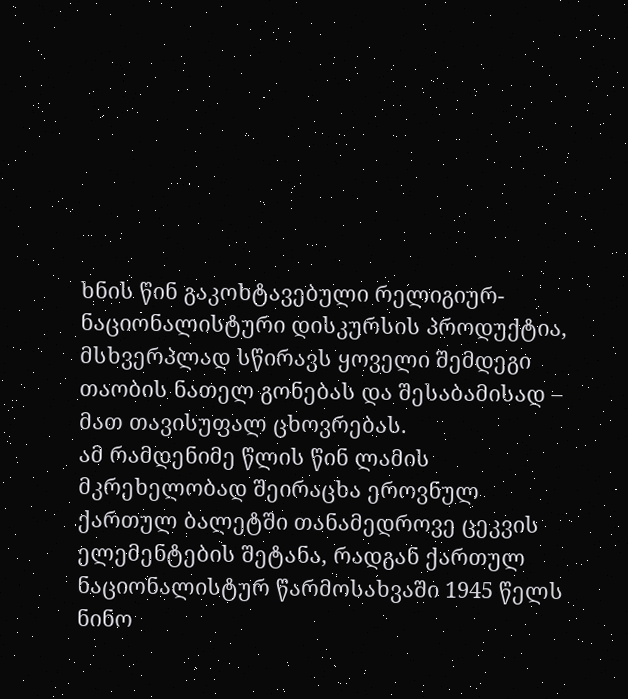ხნის წინ გაკოხტავებული რელიგიურ-ნაციონალისტური დისკურსის პროდუქტია, მსხვერპლად სწირავს ყოველი შემდეგი თაობის ნათელ გონებას და შესაბამისად – მათ თავისუფალ ცხოვრებას.
ამ რამდენიმე წლის წინ ლამის მკრეხელობად შეირაცხა ეროვნულ ქართულ ბალეტში თანამედროვე ცეკვის ელემენტების შეტანა, რადგან ქართულ ნაციონალისტურ წარმოსახვაში 1945 წელს ნინო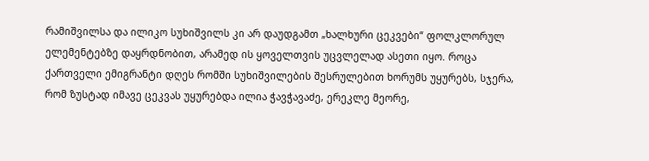რამიშვილსა და ილიკო სუხიშვილს კი არ დაუდგამთ „ხალხური ცეკვები“ ფოლკლორულ ელემენტებზე დაყრდნობით, არამედ ის ყოველთვის უცვლელად ასეთი იყო. როცა ქართველი ემიგრანტი დღეს რომში სუხიშვილების შესრულებით ხორუმს უყურებს, სჯერა, რომ ზუსტად იმავე ცეკვას უყურებდა ილია ჭავჭავაძე, ერეკლე მეორე,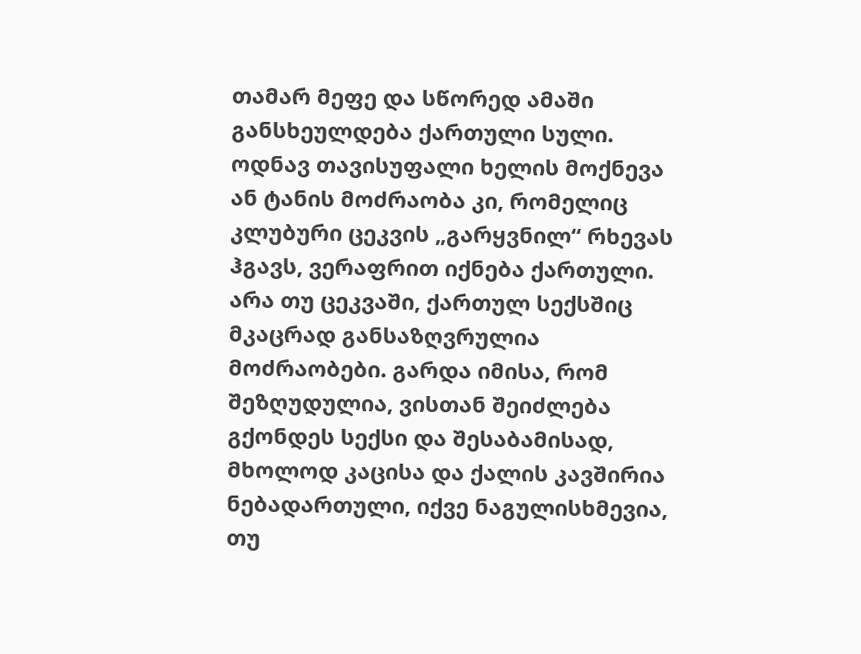თამარ მეფე და სწორედ ამაში განსხეულდება ქართული სული. ოდნავ თავისუფალი ხელის მოქნევა ან ტანის მოძრაობა კი, რომელიც კლუბური ცეკვის „გარყვნილ“ რხევას ჰგავს, ვერაფრით იქნება ქართული.
არა თუ ცეკვაში, ქართულ სექსშიც მკაცრად განსაზღვრულია მოძრაობები. გარდა იმისა, რომ შეზღუდულია, ვისთან შეიძლება გქონდეს სექსი და შესაბამისად, მხოლოდ კაცისა და ქალის კავშირია ნებადართული, იქვე ნაგულისხმევია, თუ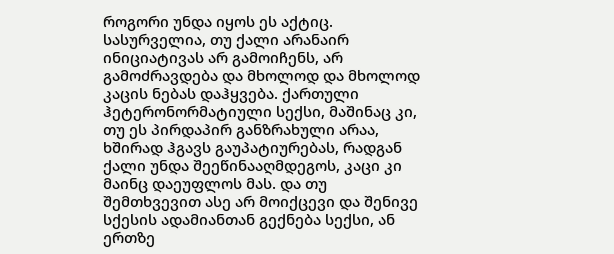როგორი უნდა იყოს ეს აქტიც. სასურველია, თუ ქალი არანაირ ინიციატივას არ გამოიჩენს, არ გამოძრავდება და მხოლოდ და მხოლოდ კაცის ნებას დაჰყვება. ქართული ჰეტერონორმატიული სექსი, მაშინაც კი, თუ ეს პირდაპირ განზრახული არაა, ხშირად ჰგავს გაუპატიურებას, რადგან ქალი უნდა შეეწინააღმდეგოს, კაცი კი მაინც დაეუფლოს მას. და თუ შემთხვევით ასე არ მოიქცევი და შენივე სქესის ადამიანთან გექნება სექსი, ან ერთზე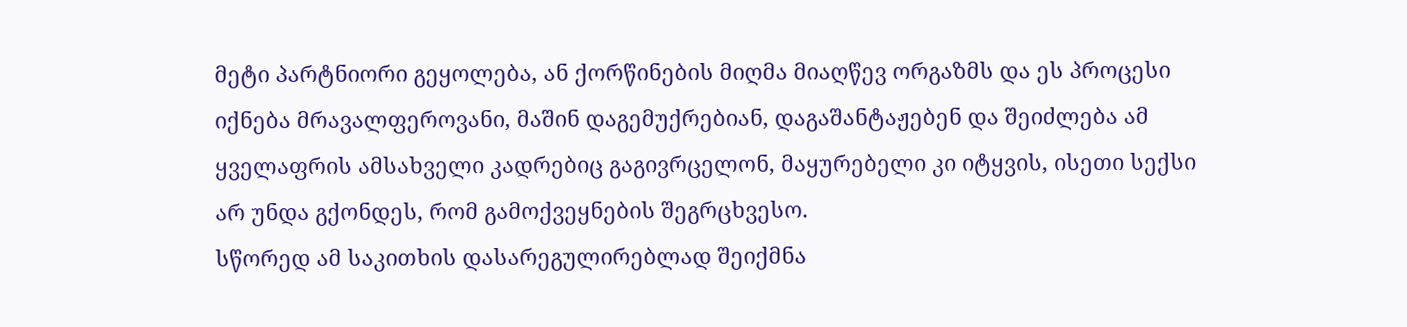მეტი პარტნიორი გეყოლება, ან ქორწინების მიღმა მიაღწევ ორგაზმს და ეს პროცესი იქნება მრავალფეროვანი, მაშინ დაგემუქრებიან, დაგაშანტაჟებენ და შეიძლება ამ ყველაფრის ამსახველი კადრებიც გაგივრცელონ, მაყურებელი კი იტყვის, ისეთი სექსი არ უნდა გქონდეს, რომ გამოქვეყნების შეგრცხვესო.
სწორედ ამ საკითხის დასარეგულირებლად შეიქმნა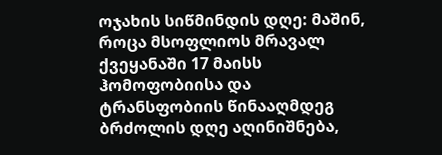ოჯახის სიწმინდის დღე: მაშინ, როცა მსოფლიოს მრავალ ქვეყანაში 17 მაისს ჰომოფობიისა და ტრანსფობიის წინააღმდეგ ბრძოლის დღე აღინიშნება,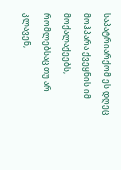საპატრიარქომ ეს დღეც მოჰპარა ქვეყნის იმ მოქალაქეებს, რომლებსაც თუ არ კლავენ,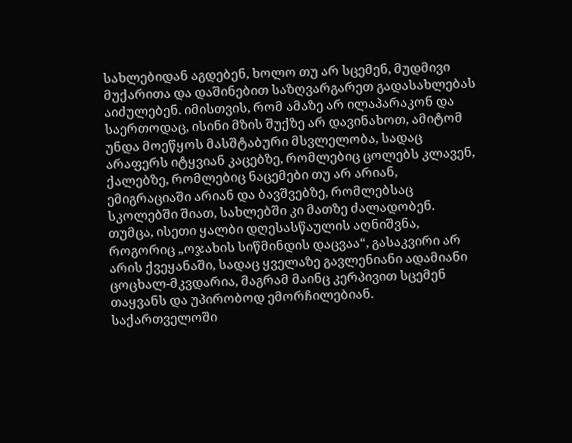სახლებიდან აგდებენ, ხოლო თუ არ სცემენ, მუდმივი მუქარითა და დაშინებით საზღვარგარეთ გადასახლებას აიძულებენ. იმისთვის, რომ ამაზე არ ილაპარაკონ და საერთოდაც, ისინი მზის შუქზე არ დავინახოთ, ამიტომ უნდა მოეწყოს მასშტაბური მსვლელობა, სადაც არაფერს იტყვიან კაცებზე, რომლებიც ცოლებს კლავენ, ქალებზე, რომლებიც ნაცემები თუ არ არიან, ემიგრაციაში არიან და ბავშვებზე, რომლებსაც სკოლებში შიათ, სახლებში კი მათზე ძალადობენ.
თუმცა, ისეთი ყალბი დღესასწაულის აღნიშვნა, როგორიც „ოჯახის სიწმინდის დაცვაა“, გასაკვირი არ არის ქვეყანაში, სადაც ყველაზე გავლენიანი ადამიანი ცოცხალ-მკვდარია, მაგრამ მაინც კერპივით სცემენ თაყვანს და უპირობოდ ემორჩილებიან.
საქართველოში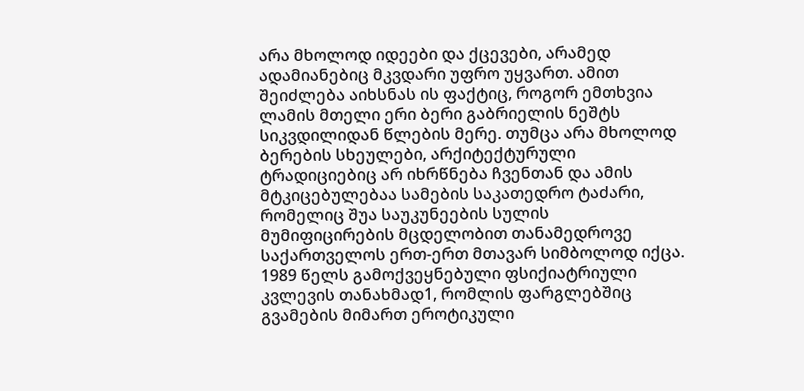არა მხოლოდ იდეები და ქცევები, არამედ ადამიანებიც მკვდარი უფრო უყვართ. ამით შეიძლება აიხსნას ის ფაქტიც, როგორ ემთხვია ლამის მთელი ერი ბერი გაბრიელის ნეშტს სიკვდილიდან წლების მერე. თუმცა არა მხოლოდ ბერების სხეულები, არქიტექტურული ტრადიციებიც არ იხრწნება ჩვენთან და ამის მტკიცებულებაა სამების საკათედრო ტაძარი, რომელიც შუა საუკუნეების სულის მუმიფიცირების მცდელობით თანამედროვე საქართველოს ერთ-ერთ მთავარ სიმბოლოდ იქცა.
1989 წელს გამოქვეყნებული ფსიქიატრიული კვლევის თანახმად1, რომლის ფარგლებშიც გვამების მიმართ ეროტიკული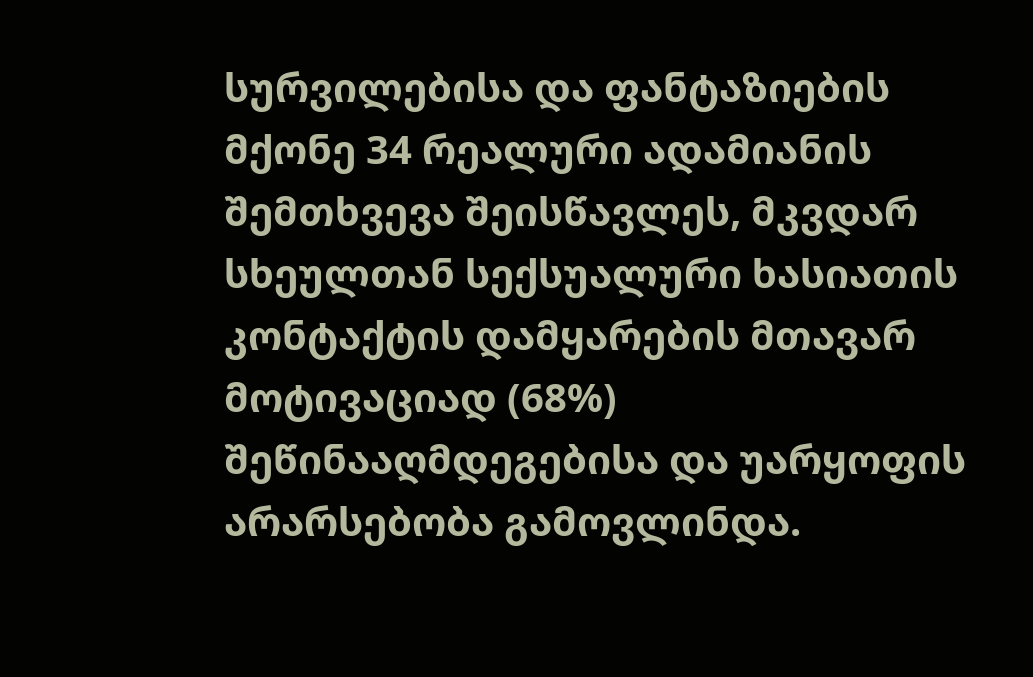სურვილებისა და ფანტაზიების მქონე 34 რეალური ადამიანის შემთხვევა შეისწავლეს, მკვდარ სხეულთან სექსუალური ხასიათის კონტაქტის დამყარების მთავარ მოტივაციად (68%) შეწინააღმდეგებისა და უარყოფის არარსებობა გამოვლინდა.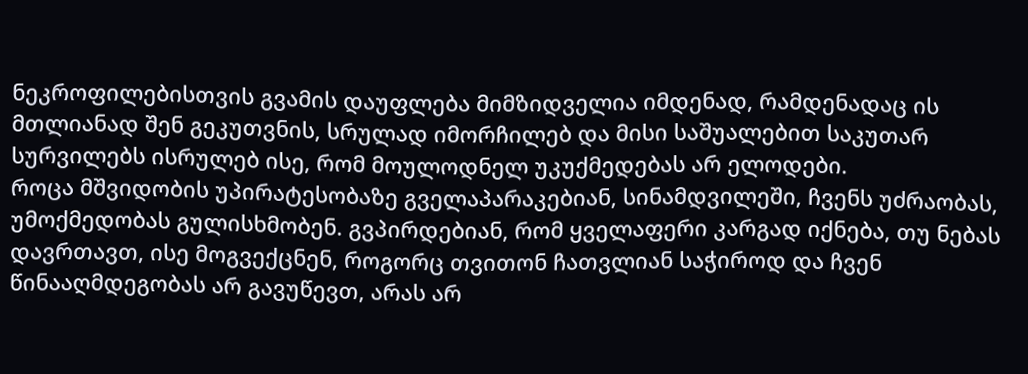ნეკროფილებისთვის გვამის დაუფლება მიმზიდველია იმდენად, რამდენადაც ის მთლიანად შენ გეკუთვნის, სრულად იმორჩილებ და მისი საშუალებით საკუთარ სურვილებს ისრულებ ისე, რომ მოულოდნელ უკუქმედებას არ ელოდები.
როცა მშვიდობის უპირატესობაზე გველაპარაკებიან, სინამდვილეში, ჩვენს უძრაობას, უმოქმედობას გულისხმობენ. გვპირდებიან, რომ ყველაფერი კარგად იქნება, თუ ნებას დავრთავთ, ისე მოგვექცნენ, როგორც თვითონ ჩათვლიან საჭიროდ და ჩვენ წინააღმდეგობას არ გავუწევთ, არას არ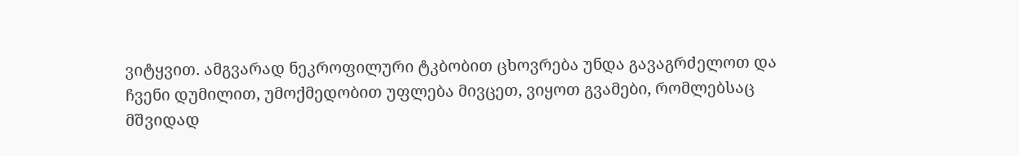ვიტყვით. ამგვარად ნეკროფილური ტკბობით ცხოვრება უნდა გავაგრძელოთ და ჩვენი დუმილით, უმოქმედობით უფლება მივცეთ, ვიყოთ გვამები, რომლებსაც მშვიდად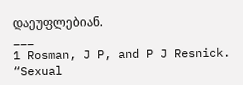დაეუფლებიან.
___
1 Rosman, J P, and P J Resnick. “Sexual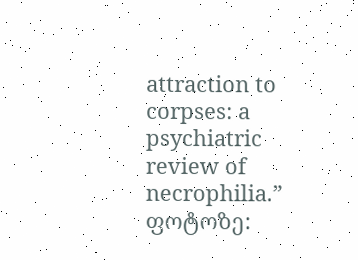attraction to corpses: a psychiatric review of necrophilia.”
ფოტოზე: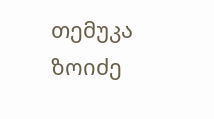თემუკა ზოიძე